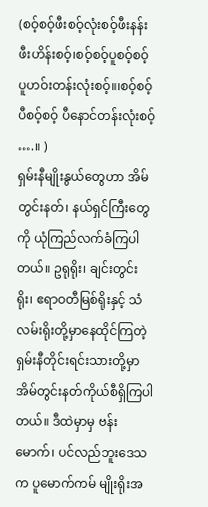(စဝ့်စဝ့်ဖီးစဝ့်လုံးစဝ့်ဖီးနန်းဖီးဟိန်းစဝ့်၊စဝ့်စဝ့်ပူစဝ့်စဝ့်ပူဟဝ်းတန်းလုံးစဝ့်။၊စဝ့်စဝ့်ပီစဝ့်စဝ့် ပီနောင်တန်းလုံးစဝ့် ….။ )
ရှမ်းနီမျိုးနွယ်တွေဟာ အိမ်တွင်းနတ်၊ နယ်ရှင်ကြီးတွေကို ယုံကြည်လက်ခံကြပါတယ်။ ဥရုရိုး၊ ချင်းတွင်းရိုး၊ ဧရာဝတီမြစ်ရိုးနှင့် သံလမ်းရိုးတို့မှာနေထိုင်ကြတဲ့ ရှမ်းနီတိုင်းရင်းသားတို့မှာ အိမ်တွင်းနတ်ကိုယ်စီရှိကြပါတယ်။ ဒီထဲမှာမှ ဗန်းမောက်၊ ပင်လည်ဘူးဒေသက ပူမောက်ကမ် မျိုးရိုးအ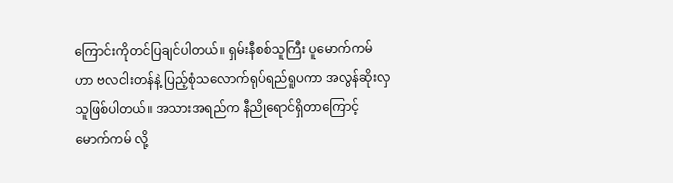ကြောင်းကိုတင်ပြချင်ပါတယ်။ ရှမ်းနီစစ်သူကြီး ပူမောက်ကမ်ဟာ ဗလငါးတန်နဲ့ ပြည့်စုံသလောက်ရုပ်ရည်ရူပကာ အလွန်ဆိုးလှသူဖြစ်ပါတယ်။ အသားအရည်က နီညိုရောင်ရှိတာကြောင့် မောက်ကမ် လို့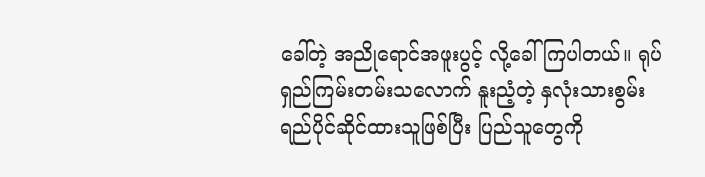ခေါ်တဲ့ အညိုရောင်အဖူးပွင့် လို့ခေါ်ကြပါတယ်။ ရုပ်ရှည်ကြမ်းတမ်းသလောက် နူးညံ့တဲ့ နှလုံးသားစွမ်းရည်ပိုင်ဆိုင်ထားသူဖြစ်ပြီး ပြည်သူတွေကို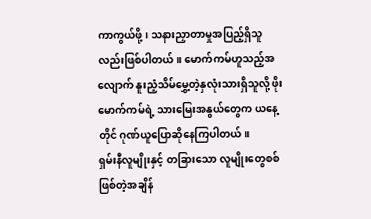ကာကွယ်ဖို့၊ သနားညှာတာမှုအပြည့်ရှိသူလည်းဖြစ်ပါတယ်။ မောက်ကမ်ဟူသည့်အလျောက် နူးညံ့သိမ်မွှေ့တဲ့နှလုံးသားရှိသူလို့ ဖိုးမောက်ကမ်ရဲ့ သားမြေးအနွယ်တွေက ယနေ့တိုင် ဂုဏ်ယူပြောဆိုနေကြပါတယ်။
ရှမ်းနီလူမျိုးနှင့် တခြားသော လူမျိုးတွေစစ်ဖြစ်တဲ့အချိန်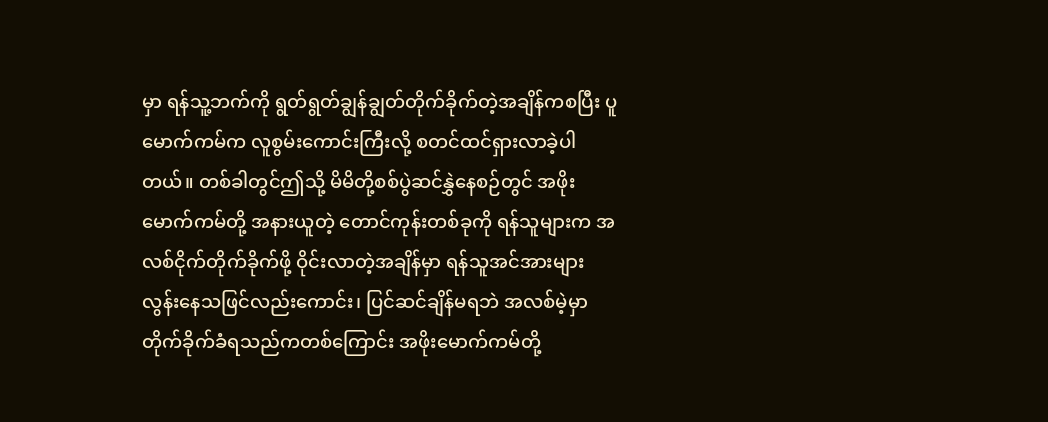မှာ ရန်သူ့ဘက်ကို ရွတ်ရွတ်ချွန်ချွတ်တိုက်ခိုက်တဲ့အချိန်ကစပြီး ပူမောက်ကမ်က လူစွမ်းကောင်းကြီးလို့ စတင်ထင်ရှားလာခဲ့ပါတယ်။ တစ်ခါတွင်ဤသို့ မိမိတို့စစ်ပွဲဆင်နွှဲနေစဉ်တွင် အဖိုးမောက်ကမ်တို့ အနားယူတဲ့ တောင်ကုန်းတစ်ခုကို ရန်သူများက အလစ်ငိုက်တိုက်ခိုက်ဖို့ ဝိုင်းလာတဲ့အချိန်မှာ ရန်သူအင်အားများလွန်းနေသဖြင်လည်းကောင်း၊ ပြင်ဆင်ချိန်မရဘဲ အလစ်မဲ့မှာ တိုက်ခိုက်ခံရသည်ကတစ်ကြောင်း အဖိုးမောက်ကမ်တို့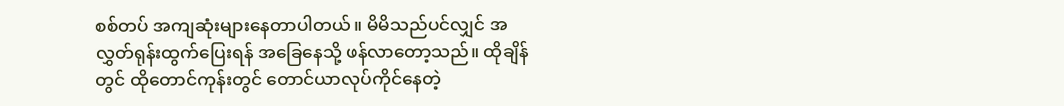စစ်တပ် အကျဆုံးများနေတာပါတယ်။ မိမိသည်ပင်လျှင် အလွှတ်ရုန်းထွက်ပြေးရန် အခြေနေသို့ ဖန်လာတော့သည်။ ထိုချိန်တွင် ထိုတောင်ကုန်းတွင် တောင်ယာလုပ်ကိုင်နေတဲ့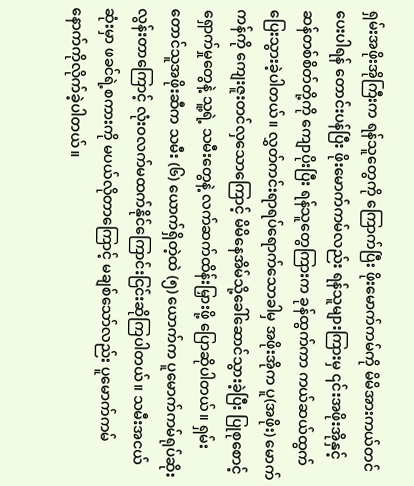ရှမ်းအဖိုးအိုကြီးက ရန်သူတွေကို ကြောက်ပြီး ဖိုးမောက်ကမ်ကို မိမိအားကယ်တင်ပေးပါရန် တောင်းပန်ပြီး ဖိုးမောက်ကမ်လည်း ရန်သူများကြားမှ ၎င်းအဖိုးအိုနှင့် ဆန်တစ်စိတ်တို့ကို ကျောပိုးပြီး ရန်သူတွေကြားက ခုန်ထွက်ကာ ကယ်ဆယ်ထွက်ပြေးသွားခဲ့ပါတယ်။ လွှတ်ကင်းရာရပ်ရောက်သောခါမှ အဖိုးအိုက ပူ(အဖိုး) မောက်ကန်ကို ကျေးဇူးတင်လှသောကြောင့် မိမိနေအိမ်သို့ခေါ်ဆောင်သွားခဲ့ပြီး ပြုစုစောင့်ရှောက်မှုတွေနဲ့ သူ့ရဲ့ သမီးတွေနဲ့ လက်ဆက်ထိန်းမြှားဖို့ ပြောဆိုပါတယ်။ ရှမ်းတောင်သူအဖိုးဆီက သမီး (၆) ယောက်ရှိတဲ့ထဲ (၅) ယောက်က ပူမောက်ကမ်ရုပ်ဆိုးလွန်းတာကြောင့် လုံးဝလက်မထက်နိုင်ကြောင်းငြင်းဆိုကြပါတယ်။ သမီးအငယ်ဆုံးမှာ ဖခင်ရဲ့စကားကို မပယ်လိုတာကြောင့် မချစ်သော်လည်း ပူမောက်ကမ်နောက်ကိုလိုက်ခဲ့ပါတယ်။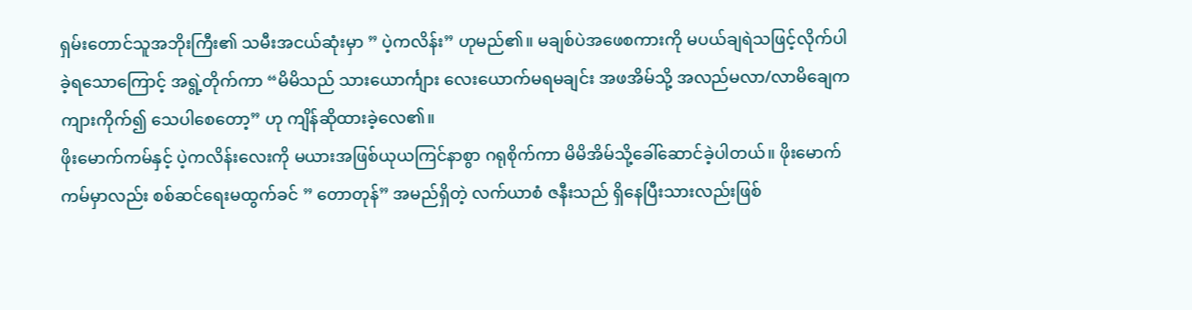ရှမ်းတောင်သူအဘိုးကြီး၏ သမီးအငယ်ဆုံးမှာ ” ပဲ့ကလိန်း” ဟုမည်၏။ မချစ်ပဲအဖေစကားကို မပယ်ချရဲသဖြင့်လိုက်ပါခဲ့ရသောကြောင့် အရွဲ့တိုက်ကာ “မိမိသည် သားယောင်္ကျား လေးယောက်မရမချင်း အဖအိမ်သို့ အလည်မလာ/လာမိချေက ကျားကိုက်၍ သေပါစေတော့” ဟု ကျိန်ဆိုထားခဲ့လေ၏။
ဖိုးမောက်ကမ်နှင့် ပဲ့ကလိန်းလေးကို မယားအဖြစ်ယုယကြင်နာစွာ ဂရုစိုက်ကာ မိမိအိမ်သို့ခေါ်ဆောင်ခဲ့ပါတယ်။ ဖိုးမောက်ကမ်မှာလည်း စစ်ဆင်ရေးမထွက်ခင် ” တောတုန်” အမည်ရှိတဲ့ လက်ယာစံ ဇနီးသည် ရှိနေပြီးသားလည်းဖြစ်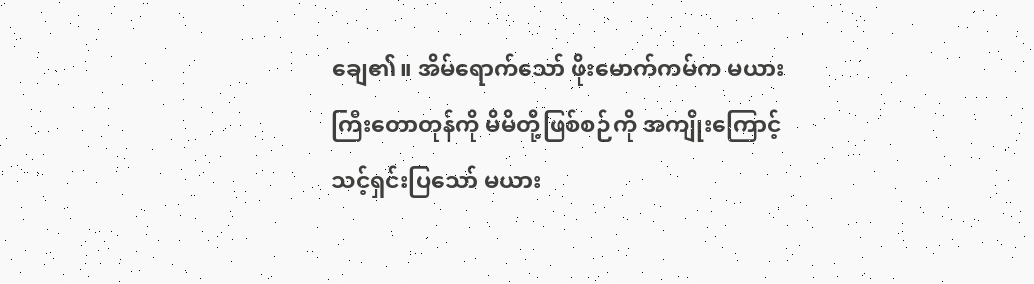ချေ၏။ အိမ်ရောက်သော် ဖိုးမောက်ကမ်က မယားကြီးတောတုန်ကို မိမိတို့ဖြစ်စဉ်ကို အကျိုးကြောင့်သင့်ရှင်းပြသော် မယား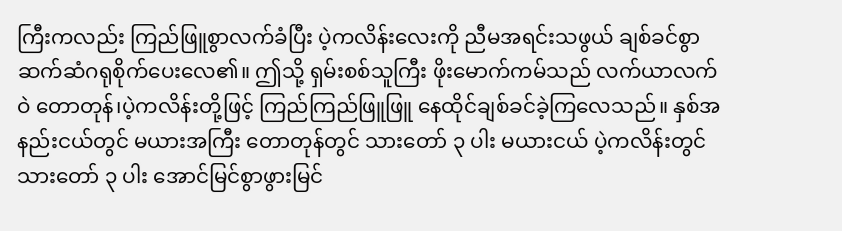ကြီးကလည်း ကြည်ဖြူစွာလက်ခံပြီး ပဲ့ကလိန်းလေးကို ညီမအရင်းသဖွယ် ချစ်ခင်စွာ ဆက်ဆံဂရုစိုက်ပေးလေ၏။ ဤသို့ ရှမ်းစစ်သူကြီး ဖိုးမောက်ကမ်သည် လက်ယာလက်ဝဲ တောတုန်၊ပဲ့ကလိန်းတို့ဖြင့် ကြည်ကြည်ဖြူဖြူ နေထိုင်ချစ်ခင်ခဲ့ကြလေသည်။ နှစ်အနည်းငယ်တွင် မယားအကြီး တောတုန်တွင် သားတော် ၃ ပါး မယားငယ် ပဲ့ကလိန်းတွင် သားတော် ၃ ပါး အောင်မြင်စွာဖွားမြင်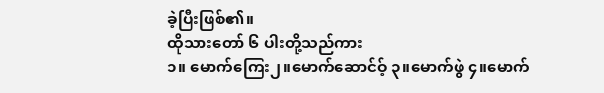ခဲ့ပြီးဖြစ်၏။
ထိုသားတော် ၆ ပါးတို့သည်ကား
၁။ မောက်ကြေး၂။မောက်ဆောင်ဝ့် ၃။မောက်ဖွဲ ၄။မောက်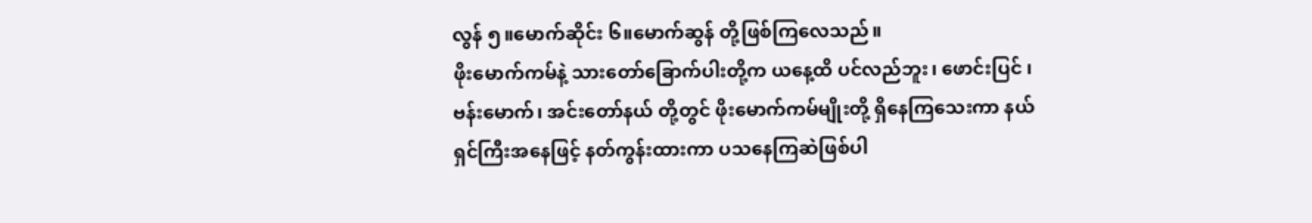လွန် ၅။မောက်ဆိုင်း ၆။မောက်ဆွန် တို့ဖြစ်ကြလေသည်။
ဖိုးမောက်ကမ်နဲ့ သားတော်ခြောက်ပါးတို့က ယနေ့ထိ ပင်လည်ဘူး၊ ဖောင်းပြင် ၊ ဗန်းမောက်၊ အင်းတော်နယ် တို့တွင် ဖိုးမောက်ကမ်မျိုးတို့ ရှိနေကြသေးကာ နယ်ရှင်ကြီးအနေဖြင့် နတ်ကွန်းထားကာ ပသနေကြဆဲဖြစ်ပါ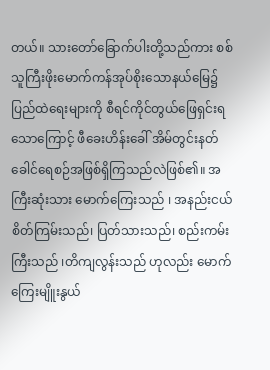တယ်။ သားတော်ခြောက်ပါးတို့သည်ကား စစ်သူကြီးဖိုးမောက်ကန်အုပ်စိုးသောနယ်မြေ၌ ပြည်ထဲရေးများကို စီရင်ကိုင်တွယ်ဖြေရှင်းရသောကြောင့် ဖီခေးဟိန်းခေါ် အိမ်တွင်းနတ် ခေါင်ရေစဉ်အဖြစ်ရှိကြသည်လဲဖြစ်၏။ အကြီးဆုံးသား မောက်ကြေးသည် ၊ အနည်းငယ် စိတ်ကြမ်းသည်၊ ပြတ်သားသည်၊ စည်းကမ်းကြီးသည် ၊တိကျလွန်းသည် ဟုလည်း မောက်ကြေးမျိူးနွယ်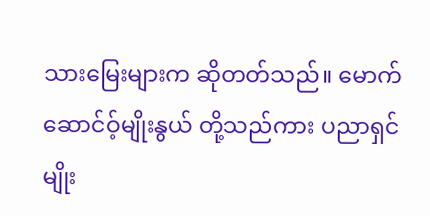သားမြေးများက ဆိုတတ်သည်။ မောက်ဆောင်ဝ့်မျိုးနွယ် တို့သည်ကား ပညာရှင်မျိုး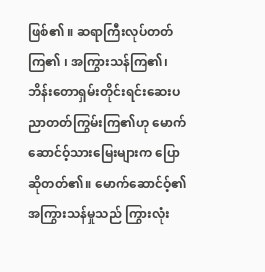ဖြစ်၏ ။ ဆရာကြီးလုပ်တတ်ကြ၏ ၊ အကြွားသန်ကြ၏၊ ဘိန်းတောရှမ်းတိုင်းရင်းဆေးပညာတတ်ကြွမ်းကြ၏ဟု မောက်ဆောင်ဝ့်သားမြေးများက ပြောဆိုတတ်၏။ မောက်ဆောင်ဝ့်၏ အကြွားသန်မှုသည် ကြွားလုံး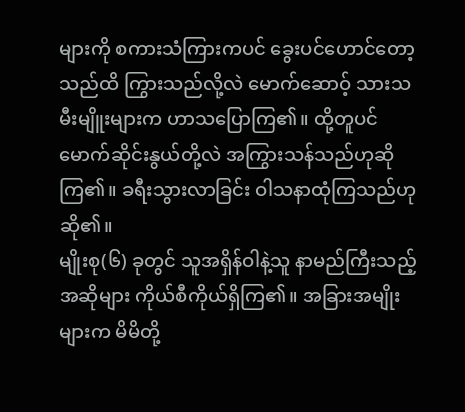များကို စကားသံကြားကပင် ခွေးပင်ဟောင်တော့သည်ထိ ကြွားသည်လို့လဲ မောက်ဆောဝ့် သားသမီးမျိူးများက ဟာသပြောကြ၏။ ထို့တူပင် မောက်ဆိုင်းနွယ်တို့လဲ အကြွားသန်သည်ဟုဆိုကြ၏။ ခရီးသွားလာခြင်း ဝါသနာထုံကြသည်ဟုဆို၏။
မျိုးစု(၆) ခုတွင် သူအရှိန်ဝါနဲ့သူ နာမည်ကြီးသည့် အဆိုများ ကိုယ်စီကိုယ်ရှိကြ၏။ အခြားအမျိုးများက မိမိတို့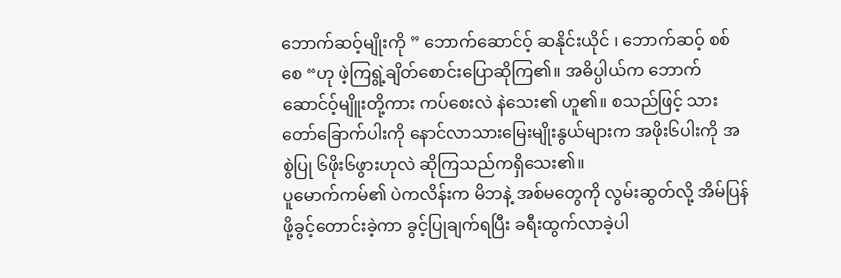ဘောက်ဆဝ့်မျိုးကို ” ဘောက်ဆောင်ဝ့် ဆနိုင်းယိုင် ၊ ဘောက်ဆဝ့် စစ်စေ “ဟု ဖဲ့ကြရွဲ့ချိတ်စောင်းပြောဆိုကြ၏။ အဓိပ္ပါယ်က ဘောက်ဆောင်ဝ့်မျိူးတို့ကား ကပ်စေးလဲ နဲသေး၏ ဟူ၏။ စသည်ဖြင့် သားတော်ခြောက်ပါးကို နောင်လာသားမြေးမျိုးနွယ်များက အဖိုး၆ပါးကို အစွဲပြု ၆ဖိုး၆ဖွားဟုလဲ ဆိုကြသည်ကရှိသေး၏။
ပူမောက်ကမ်၏ ပဲကလိန်းက မိဘနဲ့ အစ်မတွေကို လွမ်းဆွတ်လို့ အိမ်ပြန်ဖို့ခွင့်တောင်းခဲ့ကာ ခွင့်ပြုချက်ရပြီး ခရီးထွက်လာခဲ့ပါ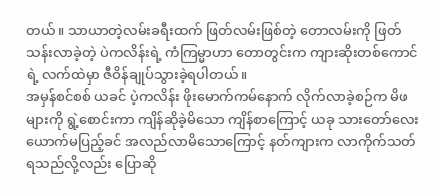တယ်။ သာယာတဲ့လမ်းခရီးထက် ဖြတ်လမ်းဖြစ်တဲ့ တောလမ်းကို ဖြတ်သန်းလာခဲ့တဲ့ ပဲကလိန်းရဲ့ ကံကြမ္မာဟာ တောတွင်းက ကျားဆိုးတစ်ကောင်ရဲ့ လက်ထဲမှာ ဇီဝိန်ချုပ်သွားခဲ့ရပါတယ်။
အမှန်စင်စစ် ယခင် ပဲ့ကလိန်း ဖိုးမောက်ကမ်နောက် လိုက်လာခဲ့စဉ်က မိဖများကို ရွဲ့စောင်းကာ ကျိန်ဆိုခဲ့မိသော ကျိန်စာကြောင့် ယခု သားတော်လေးယောက်မပြည့်ခင် အလည်လာမိသောကြောင့် နတ်ကျားက လာကိုက်သတ်ရသည်လို့လည်း ပြောဆို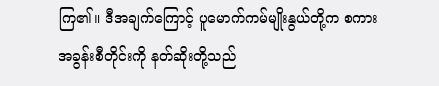ကြ၏။ ဒီအချက်ကြောင့် ပူမောက်ကမ်မျိုးနွယ်တို့က စကားအခွန်းစီတိုင်းကို နတ်ဆိုးတို့သည်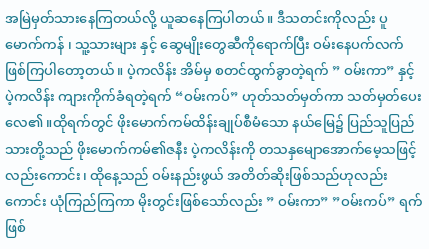အမြဲမှတ်သားနေကြတယ်လို့ ယူဆနေကြပါတယ်။ ဒီသတင်းကိုလည်း ပူမောက်ကန် ၊ သူ့သားများ နှင့် ဆွေမျိုးတွေဆီကိုရောက်ပြီး ဝမ်းနေပက်လက်ဖြစ်ကြပါတော့တယ်။ ပဲ့ကလိန်း အိမ်မှ စတင်ထွက်ခွာတဲ့ရက် ” ဝမ်းကာ” နှင့် ပဲ့ကလိန်း ကျားကိုက်ခံရတဲ့ရက် “ဝမ်းကပ်” ဟုတ်သတ်မှတ်ကာ သတ်မှတ်ပေးလေ၏ ။ထိုရက်တွင် ဖိုးမောက်ကမ်ထိန်းချုပ်စီမံသော နယ်မြေ၌ ပြည်သူပြည်သားတို့သည် ဖိုးမောက်ကမ်၏ဇနီး ပဲ့ကလိန်းကို တသနှမျောအောက်မေ့သဖြင့်လည်းကောင်း၊ ထိုနေ့သည် ဝမ်းနည်းဖွယ် အတိတ်ဆိုးဖြစ်သည်ဟုလည်းကောင်း ယုံကြည်ကြကာ မိုးတွင်းဖြစ်သော်လည်း ” ဝမ်းကာ” ”ဝမ်းကပ်” ရက်ဖြစ်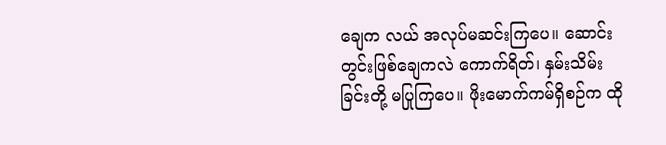ချေက လယ် အလုပ်မဆင်းကြပေ။ ဆောင်းတွင်းဖြစ်ချေကလဲ ကောက်ရိတ်၊ နှမ်းသိမ်းခြင်းတို့ မပြုကြပေ။ ဖိုးမောက်ကမ်ရှိစဉ်က ထို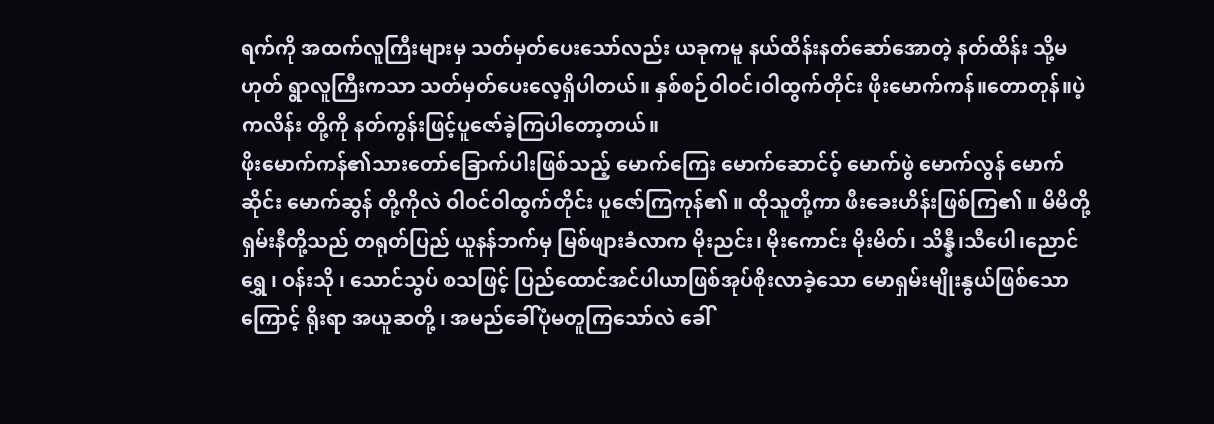ရက်ကို အထက်လူကြီးများမှ သတ်မှတ်ပေးသော်လည်း ယခုကမူ နယ်ထိန်းနတ်ဆော်အောတဲ့ နတ်ထိန်း သို့မဟုတ် ရွာလူကြီးကသာ သတ်မှတ်ပေးလေ့ရှိပါတယ်။ နှစ်စဉ်ဝါဝင်၊ဝါထွက်တိုင်း ဖိုးမောက်ကန်။တောတုန်။ပဲ့ကလိန်း တို့ကို နတ်ကွန်းဖြင့်ပူဇော်ခဲ့ကြပါတော့တယ်။
ဖိုးမောက်ကန်၏သားတော်ခြောက်ပါးဖြစ်သည့် မောက်ကြေး မောက်ဆောင်ဝ့် မောက်ဖွဲ မောက်လွန် မောက်ဆိုင်း မောက်ဆွန် တို့ကိုလဲ ဝါဝင်ဝါထွက်တိုင်း ပူဇော်ကြကုန်၏ ။ ထိုသူတို့ကာ ဖီးခေးဟိန်းဖြစ်ကြ၏ ။ မိမိတို့ရှမ်းနီတို့သည် တရုတ်ပြည် ယူနန်ဘက်မှ မြစ်ဖျားခံလာက မိုးညင်း၊ မိုးကောင်း မိုးမိတ်၊ သိန္နီ၊သီပေါ၊ညောင်ရွှေ ၊ ဝန်းသို ၊ သောင်သွပ် စသဖြင့် ပြည်ထောင်အင်ပါယာဖြစ်အုပ်စိုးလာခဲ့သော မောရှမ်းမျိုးနွယ်ဖြစ်သောကြောင့် ရိုးရာ အယူဆတို့ ၊ အမည်ခေါ်ပုံမတူကြသော်လဲ ခေါ်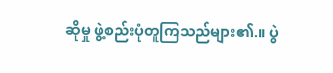ဆိုမှု ဖွဲ့စည်းပုံတူကြသည်များ၏.။ ပွဲ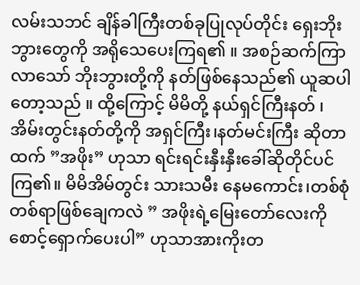လမ်းသဘင် ချိန်ခါကြီးတစ်ခုပြုလုပ်တိုင်း ရှေးဘိုးဘွားတွေကို အရိုသေပေးကြရ၏ ။ အစဉ်ဆက်ကြာလာသော် ဘိုးဘွားတို့ကို နတ်ဖြစ်နေသည်၏ ယူဆပါတော့သည် ။ ထို့ကြောင့် မိမိတို့ နယ်ရှင်ကြီးနတ် ၊ အိမ်းတွင်းနတ်တို့ကို အရှင်ကြီး၊နတ်မင်းကြီး ဆိုတာထက် ”အဖိုး” ဟုသာ ရင်းရင်းနှီးနှီးခေါ်ဆိုတိုင်ပင်ကြ၏။ မိမိအိမ်တွင်း သားသမီး နေမကောင်း၊တစ်စုံတစ်ရာဖြစ်ချေကလဲ ” အဖိုးရဲ့မြေးတော်လေးကို စောင့်ရှောက်ပေးပါ” ဟုသာအားကိုးတ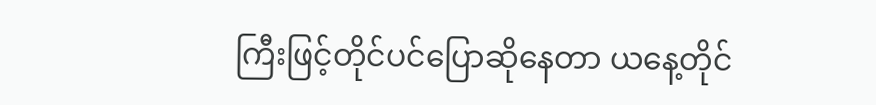ကြီးဖြင့်တိုင်ပင်ပြောဆိုနေတာ ယနေ့တိုင်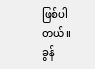ဖြစ်ပါတယ်။
ခွန်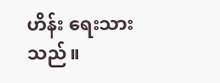ဟိန်း ရေးသားသည်။